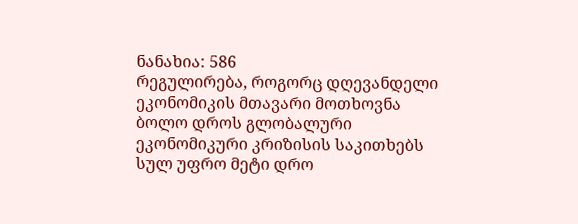ნანახია: 586
რეგულირება, როგორც დღევანდელი ეკონომიკის მთავარი მოთხოვნა
ბოლო დროს გლობალური ეკონომიკური კრიზისის საკითხებს სულ უფრო მეტი დრო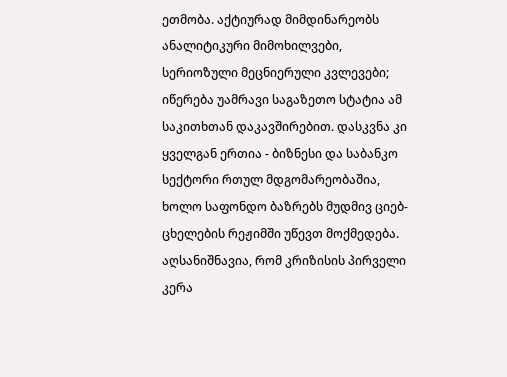ეთმობა. აქტიურად მიმდინარეობს ანალიტიკური მიმოხილვები, სერიოზული მეცნიერული კვლევები; იწერება უამრავი საგაზეთო სტატია ამ საკითხთან დაკავშირებით. დასკვნა კი ყველგან ერთია - ბიზნესი და საბანკო სექტორი რთულ მდგომარეობაშია, ხოლო საფონდო ბაზრებს მუდმივ ციებ-ცხელების რეჟიმში უწევთ მოქმედება. აღსანიშნავია, რომ კრიზისის პირველი კერა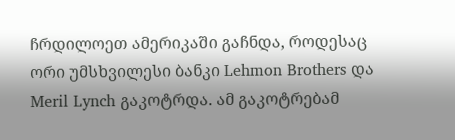ჩრდილოეთ ამერიკაში გაჩნდა, როდესაც ორი უმსხვილესი ბანკი Lehmon Brothers და Meril Lynch გაკოტრდა. ამ გაკოტრებამ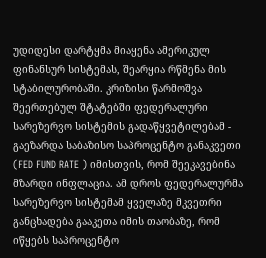უდიდესი დარტყმა მიაყენა ამერიკულ ფინანსურ სისტემას, შეარყია რწმენა მის სტაბილურობაში. კრიზისი წარმოშვა შეერთებულ შტატებში ფედერალური სარეზერვო სისტემის გადაწყვეტილებამ - გაეზარდა საბაზისო საპროცენტო განაკვეთი (FED FUND RATE ) იმისთვის, რომ შეეკავებინა მზარდი ინფლაცია. ამ დროს ფედერალურმა სარეზერვო სისტემამ ყველაზე მკვეთრი განცხადება გააკეთა იმის თაობაზე, რომ იწყებს საპროცენტო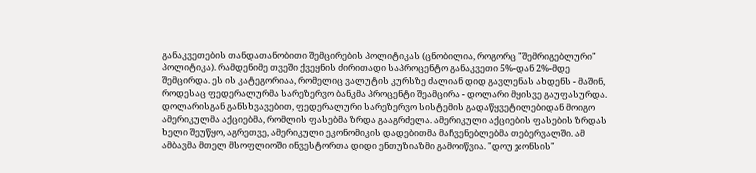განაკვეთების თანდათანობითი შემცირების პოლიტიკას (ცნობილია, როგორც "შემრიგებლური" პოლიტიკა). რამდენიმე თვეში ქვეყნის ძირითადი საპროცენტო განაკვეთი 5%-დან 2%-მდე შემცირდა. ეს ის კატეგორიაა, რომელიც ვალუტის კურსზე ძალიან დიდ გავლენას ახდენს - მაშინ, როდესაც ფედერალურმა სარეზერვო ბანკმა პროცენტი შეამცირა - დოლარი მყისვე გაუფასურდა. დოლარისგან განსხვავებით, ფედერალური სარეზერვო სისტემის გადაწყვეტილებიდან მოიგო ამერიკულმა აქციებმა, რომლის ფასებმა ზრდა გააგრძელა. ამერიკული აქციების ფასების ზრდას ხელი შეუწყო, აგრეთვე, ამერიკული ეკონომიკის დადებითმა მაჩვენებლებმა თებერვალში. ამ ამბავმა მთელ მსოფლიოში ინვესტორთა დიდი ენთუზიაზმი გამოიწვია. "დოუ ჯონსის"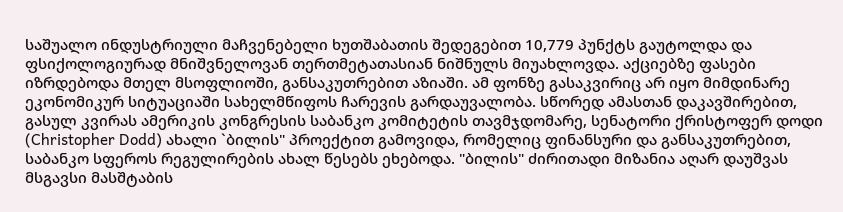საშუალო ინდუსტრიული მაჩვენებელი ხუთშაბათის შედეგებით 10,779 პუნქტს გაუტოლდა და ფსიქოლოგიურად მნიშვნელოვან თერთმეტათასიან ნიშნულს მიუახლოვდა. აქციებზე ფასები იზრდებოდა მთელ მსოფლიოში, განსაკუთრებით აზიაში. ამ ფონზე გასაკვირიც არ იყო მიმდინარე ეკონომიკურ სიტუაციაში სახელმწიფოს ჩარევის გარდაუვალობა. სწორედ ამასთან დაკავშირებით, გასულ კვირას ამერიკის კონგრესის საბანკო კომიტეტის თავმჯდომარე, სენატორი ქრისტოფერ დოდი (Christopher Dodd) ახალი `ბილის" პროექტით გამოვიდა, რომელიც ფინანსური და განსაკუთრებით, საბანკო სფეროს რეგულირების ახალ წესებს ეხებოდა. "ბილის" ძირითადი მიზანია აღარ დაუშვას მსგავსი მასშტაბის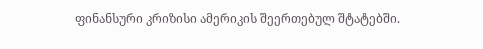ფინანსური კრიზისი ამერიკის შეერთებულ შტატებში.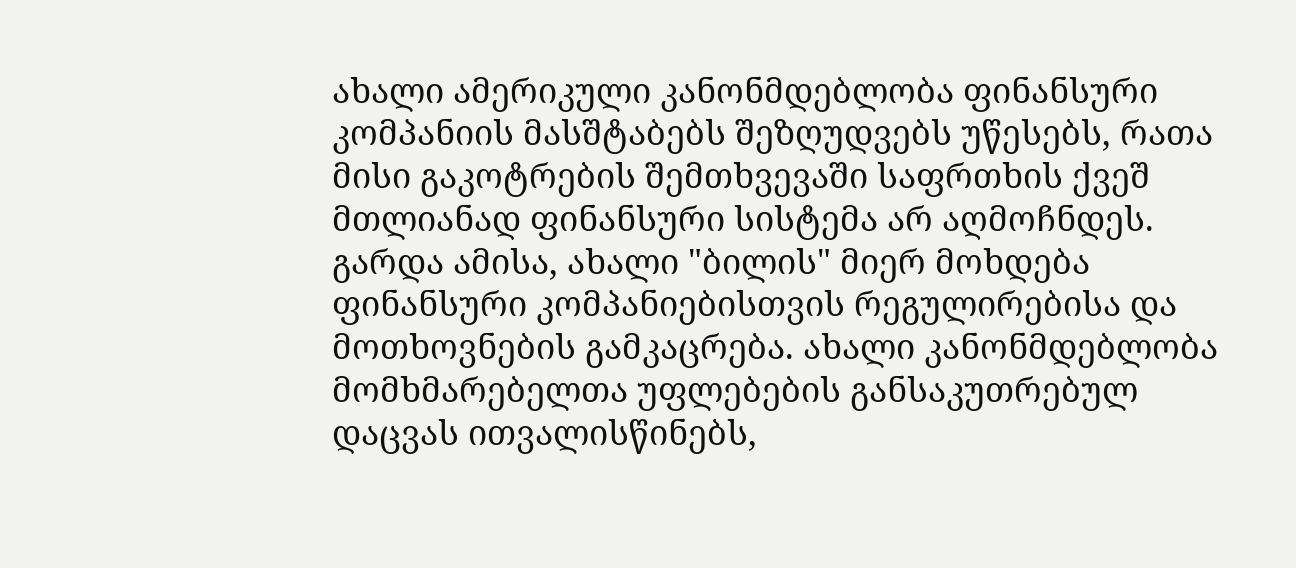ახალი ამერიკული კანონმდებლობა ფინანსური კომპანიის მასშტაბებს შეზღუდვებს უწესებს, რათა მისი გაკოტრების შემთხვევაში საფრთხის ქვეშ მთლიანად ფინანსური სისტემა არ აღმოჩნდეს. გარდა ამისა, ახალი "ბილის" მიერ მოხდება ფინანსური კომპანიებისთვის რეგულირებისა და მოთხოვნების გამკაცრება. ახალი კანონმდებლობა მომხმარებელთა უფლებების განსაკუთრებულ დაცვას ითვალისწინებს,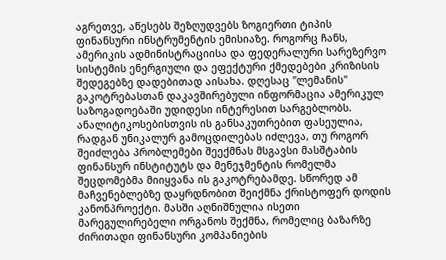აგრეთვე, აწესებს შეზღუდვებს ზოგიერთი ტიპის ფინანსური ინსტრუმენტის ემისიაზე. როგორც ჩანს, ამერიკის ადმინისტრაციისა და ფედერალური სარეზერვო სისტემის ენერგიული და ეფექტური ქმედებები კრიზისის შედეგებზე დადებითად აისახა. დღესაც "ლემანის" გაკოტრებასთან დაკავშირებული ინფორმაცია ამერიკულ საზოგადოებაში უდიდესი ინტერესით სარგებლობს. ანალიტიკოსებისთვის ის განსაკუთრებით ფასეულია, რადგან უნიკალურ გამოცდილებას იძლევა, თუ როგორ შეიძლება პრობლემები შეექმნას მსგავსი მასშტაბის ფინანსურ ინსტიტუტს და მენეჯმენტის რომელმა შეცდომებმა მიიყვანა ის გაკოტრებამდე. სწორედ ამ მაჩვენებლებზე დაყრდნობით შეიქმნა ქრისტოფერ დოდის კანონპროექტი. მასში აღნიშნულია ისეთი მარეგულირებელი ორგანოს შექმნა, რომელიც ბაზარზე ძირითადი ფინანსური კომპანიების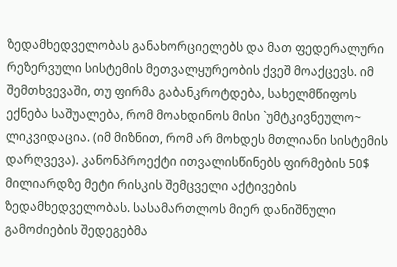ზედამხედველობას განახორციელებს და მათ ფედერალური რეზერვული სისტემის მეთვალყურეობის ქვეშ მოაქცევს. იმ შემთხვევაში, თუ ფირმა გაბანკროტდება, სახელმწიფოს ექნება საშუალება, რომ მოახდინოს მისი `უმტკივნეულო~ ლიკვიდაცია. (იმ მიზნით, რომ არ მოხდეს მთლიანი სისტემის დარღვევა). კანონპროექტი ითვალისწინებს ფირმების 50$ მილიარდზე მეტი რისკის შემცველი აქტივების ზედამხედველობას. სასამართლოს მიერ დანიშნული გამოძიების შედეგებმა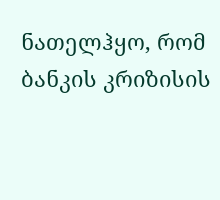ნათელჰყო, რომ ბანკის კრიზისის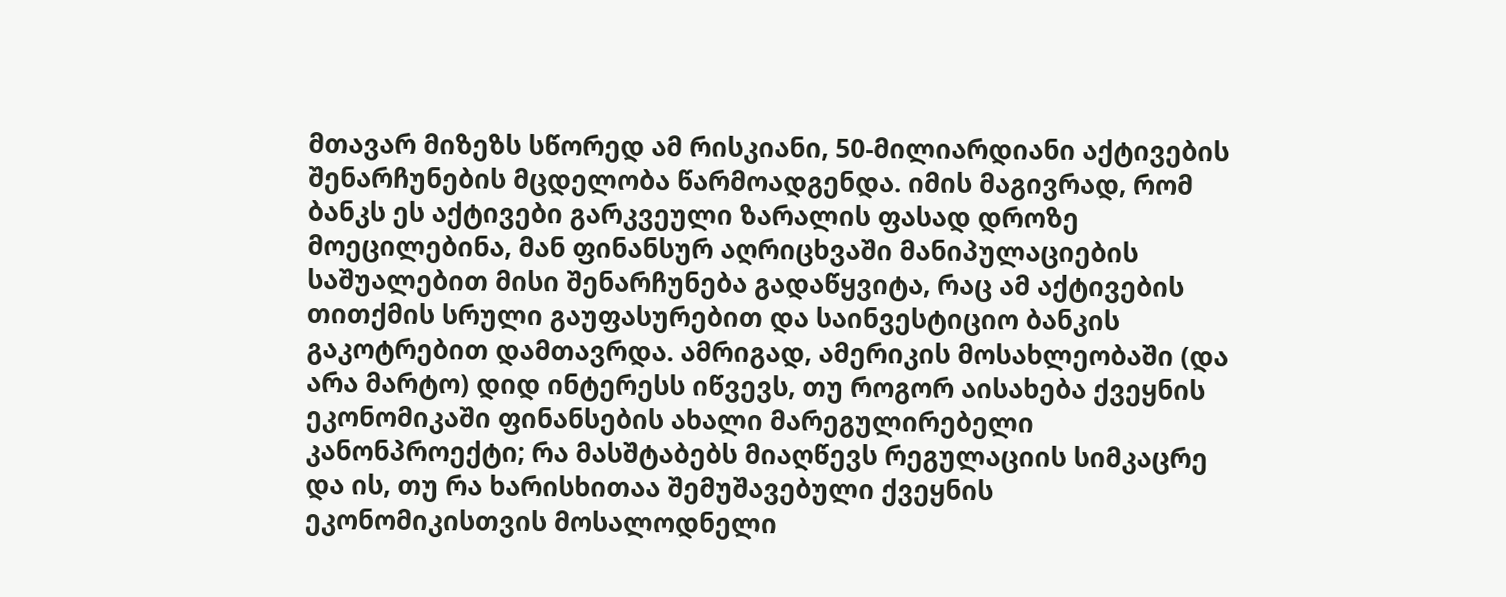მთავარ მიზეზს სწორედ ამ რისკიანი, 50-მილიარდიანი აქტივების შენარჩუნების მცდელობა წარმოადგენდა. იმის მაგივრად, რომ ბანკს ეს აქტივები გარკვეული ზარალის ფასად დროზე მოეცილებინა, მან ფინანსურ აღრიცხვაში მანიპულაციების საშუალებით მისი შენარჩუნება გადაწყვიტა, რაც ამ აქტივების თითქმის სრული გაუფასურებით და საინვესტიციო ბანკის გაკოტრებით დამთავრდა. ამრიგად, ამერიკის მოსახლეობაში (და არა მარტო) დიდ ინტერესს იწვევს, თუ როგორ აისახება ქვეყნის ეკონომიკაში ფინანსების ახალი მარეგულირებელი კანონპროექტი; რა მასშტაბებს მიაღწევს რეგულაციის სიმკაცრე და ის, თუ რა ხარისხითაა შემუშავებული ქვეყნის ეკონომიკისთვის მოსალოდნელი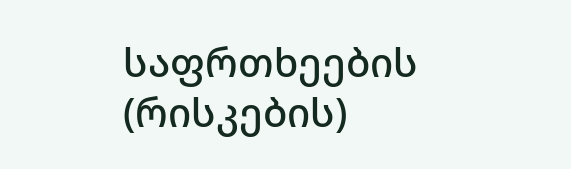საფრთხეების (რისკების)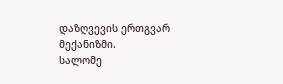დაზღვევის ერთგვარ მექანიზმი.
სალომე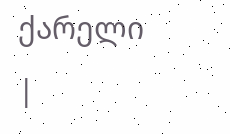ქარელი
|